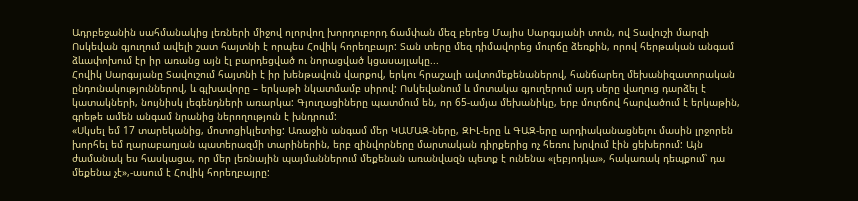Ադրբեջանին սահմանակից լեռների միջով ոլորվող խորդուբորդ ճամփան մեզ բերեց Մայիս Սարգսյանի տուն, ով Տավուշի մարզի Ոսկեվան գյուղում ավելի շատ հայտնի է որպես Հովիկ հորեղբայր: Տան տերը մեզ դիմավորեց մուրճը ձեռքին, որով հերթական անգամ ձևափոխում էր իր առանց այն էլ բարդեցված ու նորացված կցասայլակը...
Հովիկ Սարգսյանը Տավուշում հայտնի է իր խենթավուն վարքով, երկու հրաշալի ավտոմեքենաներով, հանճարեղ մեխանիզատորական ընդունակություններով, և գլխավորը – երկաթի նկատմամբ սիրով: Ոսկեվանում և մոտակա գյուղերում այդ սերը վաղուց դարձել է կատակների, նույնիսկ լեգենդների առարկա: Գյուղացիները պատմում են, որ 65-ամյա մեխանիկը, երբ մուրճով հարվածում է երկաթին, գրեթե ամեն անգամ նրանից ներողություն է խնդրում:
«Սկսել եմ 17 տարեկանից, մոտոցիկլետից: Առաջին անգամ մեր ԿԱՄԱԶ-ները, ԶԻԼ-երը և ԳԱԶ-երը արդիականացնելու մասին լրջորեն խորհել եմ ղարաբաղյան պատերազմի տարիներին, երբ զինվորները մարտական դիրքերից ոչ հեռու խրվում էին ցեխերում: Այն ժամանակ ես հասկացա, որ մեր լեռնային պայմաններում մեքենան առանվազն պետք է ունենա «լեբյոդկա», հակառակ դեպքում՝ դա մեքենա չէ»,-ասում է Հովիկ հորեղբայրը: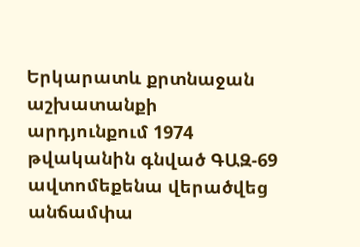Երկարատև քրտնաջան աշխատանքի արդյունքում 1974 թվականին գնված ԳԱԶ-69 ավտոմեքենա վերածվեց անճամփա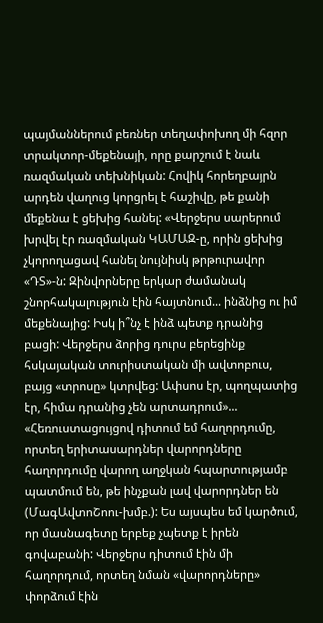պայմաններում բեռներ տեղափոխող մի հզոր տրակտոր-մեքենայի, որը քարշում է նաև ռազմական տեխնիկան: Հովիկ հորեղբայրն արդեն վաղուց կորցրել է հաշիվը, թե քանի մեքենա է ցեխից հանել: «Վերջերս սարերում խրվել էր ռազմական ԿԱՄԱԶ-ը, որին ցեխից չկորողացավ հանել նույնիսկ թրթուրավոր «ԴՏ»-ն: Զինվորները երկար ժամանակ շնորհակալություն էին հայտնում... ինձնից ու իմ մեքենայից: Իսկ ի՞նչ է ինձ պետք դրանից բացի: Վերջերս ձորից դուրս բերեցինք հսկայական տուրիստական մի ավտոբուս, բայց «տրոսը» կտրվեց: Ափսոս էր, պողպատից էր, հիմա դրանից չեն արտադրում»...
«Հեռուստացույցով դիտում եմ հաղորդումը, որտեղ երիտասարդներ վարորդները հաղորդումը վարող աղջկան հպարտությամբ պատմում են, թե ինչքան լավ վարորդներ են (ՄագԱվտոՇոու-խմբ.): Ես այսպես եմ կարծում, որ մասնագետը երբեք չպետք է իրեն գովաբանի: Վերջերս դիտում էին մի հաղորդում, որտեղ նման «վարորդները» փորձում էին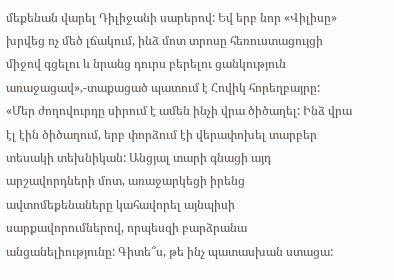մեքենան վարել Դիլիջանի սարերով: Եվ երբ նոր «Վիլիսը» խրվեց ոչ մեծ լճակում, ինձ մոտ տրոսը հեռուստացույցի միջով գցելու և նրանց դուրս բերելու ցանկություն առաջացավ»,-տաքացած պատում է Հովիկ հորեղբայրը:
«Մեր ժողովուրդը սիրում է ամեն ինչի վրա ծիծաղել: Ինձ վրա էլ էին ծիծաղում, երբ փորձում էի վերափոխել տարբեր տեսակի տեխնիկան: Անցյալ տարի գնացի այդ արշավորդների մոտ, առաջարկեցի իրենց ավտոմեքենաները կահավորել այնպիսի սարքավորումներով, որպեսզի բարձրանա անցանելիությունը: Գիտե՞ս, թե ինչ պատասխան ստացա: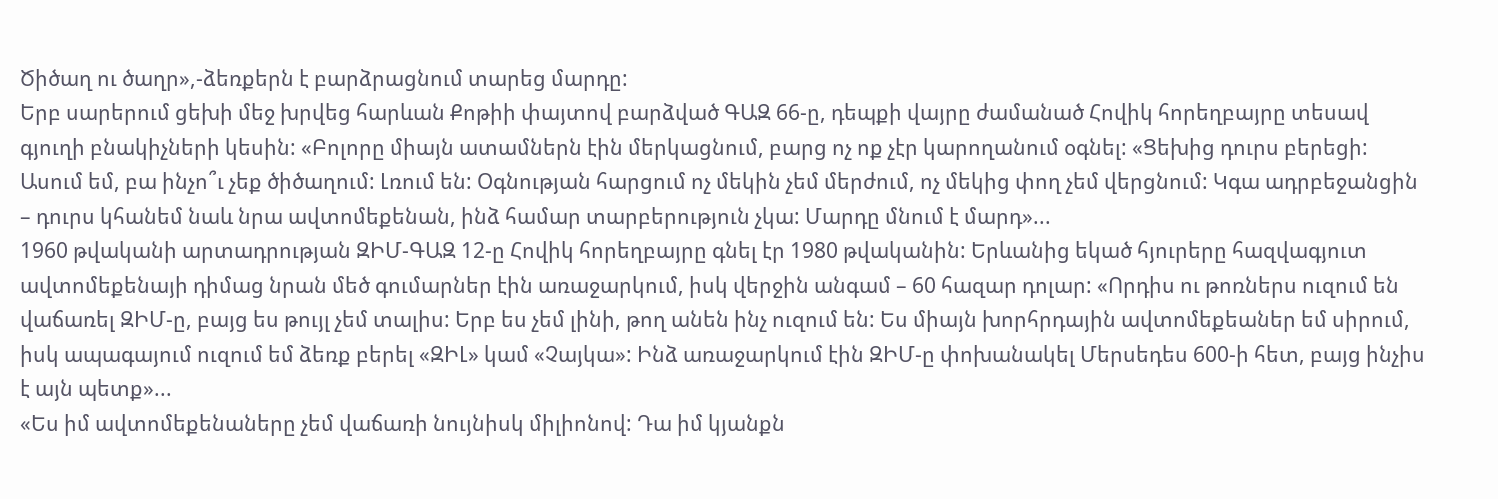Ծիծաղ ու ծաղր»,-ձեռքերն է բարձրացնում տարեց մարդը:
Երբ սարերում ցեխի մեջ խրվեց հարևան Քոթիի փայտով բարձված ԳԱԶ 66-ը, դեպքի վայրը ժամանած Հովիկ հորեղբայրը տեսավ գյուղի բնակիչների կեսին: «Բոլորը միայն ատամներն էին մերկացնում, բարց ոչ ոք չէր կարողանում օգնել: «Ցեխից դուրս բերեցի: Ասում եմ, բա ինչո՞ւ չեք ծիծաղում: Լռում են: Օգնության հարցում ոչ մեկին չեմ մերժում, ոչ մեկից փող չեմ վերցնում: Կգա ադրբեջանցին – դուրս կհանեմ նաև նրա ավտոմեքենան, ինձ համար տարբերություն չկա: Մարդը մնում է մարդ»...
1960 թվականի արտադրության ԶԻՄ-ԳԱԶ 12-ը Հովիկ հորեղբայրը գնել էր 1980 թվականին: Երևանից եկած հյուրերը հազվագյուտ ավտոմեքենայի դիմաց նրան մեծ գումարներ էին առաջարկում, իսկ վերջին անգամ – 60 հազար դոլար: «Որդիս ու թոռներս ուզում են վաճառել ԶԻՄ-ը, բայց ես թույլ չեմ տալիս: Երբ ես չեմ լինի, թող անեն ինչ ուզում են: Ես միայն խորհրդային ավտոմեքեաներ եմ սիրում, իսկ ապագայում ուզում եմ ձեռք բերել «ԶԻԼ» կամ «Չայկա»: Ինձ առաջարկում էին ԶԻՄ-ը փոխանակել Մերսեդես 600-ի հետ, բայց ինչիս է այն պետք»...
«Ես իմ ավտոմեքենաները չեմ վաճառի նույնիսկ միլիոնով: Դա իմ կյանքն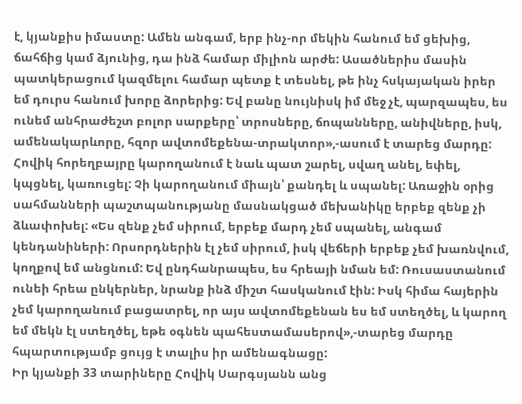է, կյանքիս իմաստը: Ամեն անգամ, երբ ինչ-որ մեկին հանում եմ ցեխից, ճահճից կամ ձյունից, դա ինձ համար միլիոն արժե: Ասածներիս մասին պատկերացում կազմելու համար պետք է տեսնել, թե ինչ հսկայական իրեր եմ դուրս հանում խորը ձորերից: Եվ բանը նույնիսկ իմ մեջ չէ, պարզապես, ես ունեմ անհրաժեշտ բոլոր սարքերը՝ տրոսները, ճոպանները, անիվները, իսկ, ամենակարևորը, հզոր ավտոմեքենա-տրակտոր»,-ասում է տարեց մարդը:
Հովիկ հորեղբայրը կարողանում է նաև պատ շարել, սվաղ անել, եփել, կպցնել, կառուցել: Չի կարողանում միայն՝ քանդել և սպանել: Առաջին օրից սահմանների պաշտպանությանը մասնակցած մեխանիկը երբեք զենք չի ձևափոխել: «Ես զենք չեմ սիրում, երբեք մարդ չեմ սպանել, անգամ կենդանիների: Որսորդներին էլ չեմ սիրում, իսկ վեճերի երբեք չեմ խառնվում, կողքով եմ անցնում: Եվ ընդհանրապես, ես հրեայի նման եմ: Ռուսաստանում ունեի հրեա ընկերներ, նրանք ինձ միշտ հասկանում էին: Իսկ հիմա հայերին չեմ կարողանում բացատրել, որ այս ավտոմեքենան ես եմ ստեղծել, և կարող եմ մեկն էլ ստեղծել, եթե օգնեն պահեստամասերով»,-տարեց մարդը հպարտությամբ ցույց է տալիս իր ամենագնացը:
Իր կյանքի 33 տարիները Հովիկ Սարգսյանն անց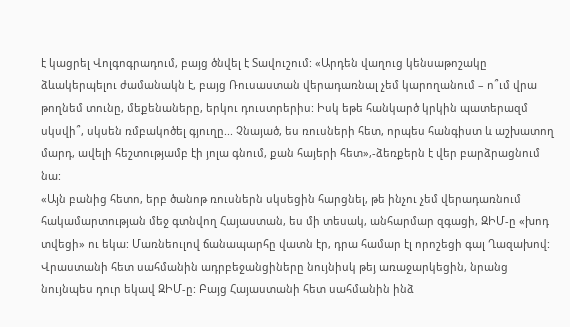է կացրել Վոլգոգրադում, բայց ծնվել է Տավուշում: «Արդեն վաղուց կենսաթոշակը ձևակերպելու ժամանակն է, բայց Ռուսաստան վերադառնալ չեմ կարողանում – ո՞ւմ վրա թողնեմ տունը, մեքենաները, երկու դուստրերիս: Իսկ եթե հանկարծ կրկին պատերազմ սկսվի՞, սկսեն ռմբակոծել գյուղը... Չնայած, ես ռուսների հետ, որպես հանգիստ և աշխատող մարդ, ավելի հեշտությամբ էի յոլա գնում, քան հայերի հետ»,-ձեռքերն է վեր բարձրացնում նա:
«Այն բանից հետո, երբ ծանոթ ռուսներն սկսեցին հարցնել, թե ինչու չեմ վերադառնում հակամարտության մեջ գտնվող Հայաստան, ես մի տեսակ, անհարմար զգացի, ԶԻՄ-ը «խոդ տվեցի» ու եկա: Մառնեուլով ճանապարհը վատն էր, դրա համար էլ որոշեցի գալ Ղազախով: Վրաստանի հետ սահմանին ադրբեջանցիները նույնիսկ թեյ առաջարկեցին, նրանց նույնպես դուր եկավ ԶԻՄ-ը: Բայց Հայաստանի հետ սահմանին ինձ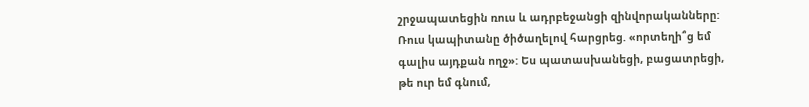շրջապատեցին ռուս և ադրբեջանցի զինվորականները: Ռուս կապիտանը ծիծաղելով հարցրեց. «որտեղի՞ց եմ գալիս այդքան ողջ»: Ես պատասխանեցի, բացատրեցի, թե ուր եմ գնում,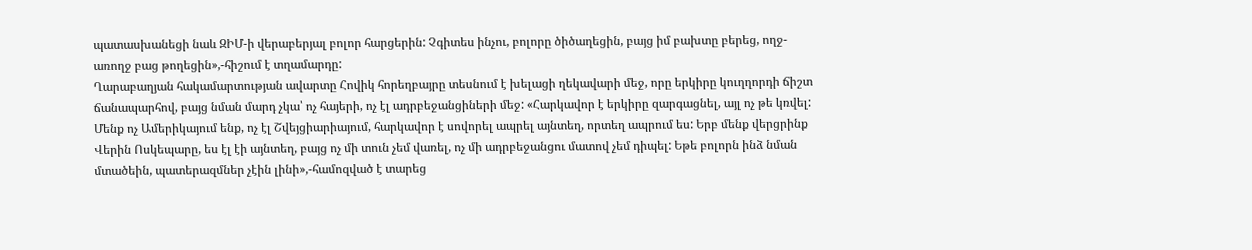պատասխանեցի նաև ԶԻՄ-ի վերաբերյալ բոլոր հարցերին: Չգիտես ինչու, բոլորը ծիծաղեցին, բայց իմ բախտը բերեց, ողջ-առողջ բաց թողեցին»,-հիշում է տղամարդը:
Ղարաբաղյան հակամարտության ավարտը Հովիկ հորեղբայրը տեսնում է խելացի ղեկավարի մեջ, որը երկիրը կուղղորդի ճիշտ ճանապարհով, բայց նման մարդ չկա՝ ոչ հայերի, ոչ էլ ադրբեջանցիների մեջ: «Հարկավոր է երկիրը զարգացնել, այլ ոչ թե կռվել: Մենք ոչ Ամերիկայում ենք, ոչ էլ Շվեյցիարիայում, հարկավոր է սովորել ապրել այնտեղ, որտեղ ապրում ես: Երբ մենք վերցրինք Վերին Ոսկեպարը, ես էլ էի այնտեղ, բայց ոչ մի տուն չեմ վառել, ոչ մի ադրբեջանցու մատով չեմ դիպել: Եթե բոլորն ինձ նման մտածեին, պատերազմներ չէին լինի»,-համոզված է տարեց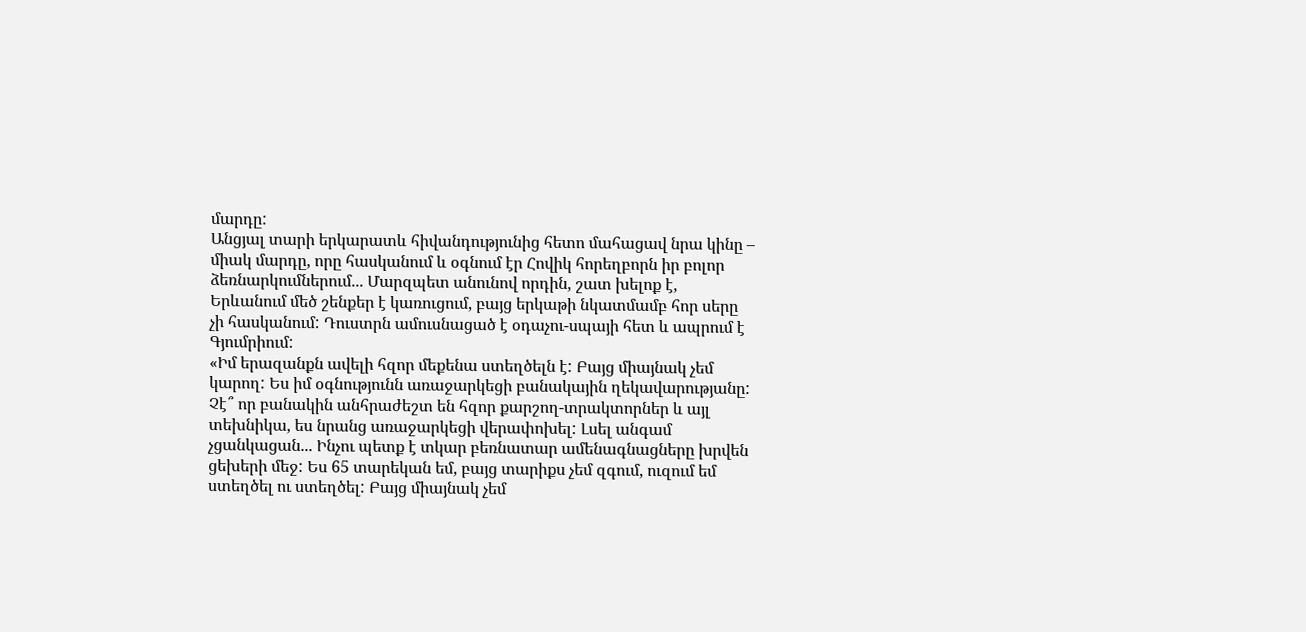մարդը:
Անցյալ տարի երկարատև հիվանդությունից հետո մահացավ նրա կինը – միակ մարդը, որը հասկանում և օգնում էր Հովիկ հորեղբորն իր բոլոր ձեռնարկումներում... Մարզպետ անունով որդին, շատ խելոք է, Երևանում մեծ շենքեր է կառուցում, բայց երկաթի նկատմամբ հոր սերը չի հասկանում: Դուստրն ամուսնացած է օդաչու-սպայի հետ և ապրում է Գյումրիում:
«Իմ երազանքն ավելի հզոր մեքենա ստեղծելն է: Բայց միայնակ չեմ կարող: Ես իմ օգնությունն առաջարկեցի բանակային ղեկավարությանը: Չէ՞ որ բանակին անհրաժեշտ են հզոր քարշող-տրակտորներ և այլ տեխնիկա, ես նրանց առաջարկեցի վերափոխել: Լսել անգամ չցանկացան... Ինչու պետք է տկար բեռնատար ամենագնացները խրվեն ցեխերի մեջ: Ես 65 տարեկան եմ, բայց տարիքս չեմ զգում, ուզում եմ ստեղծել ու ստեղծել: Բայց միայնակ չեմ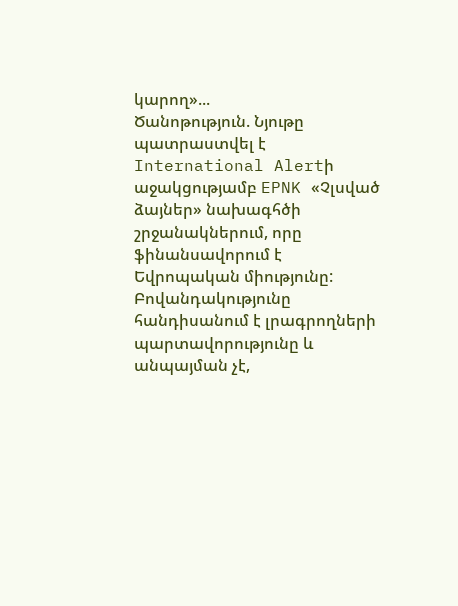կարող»...
Ծանոթություն. Նյութը պատրաստվել է International Alertի աջակցությամբ EPNK «Չլսված ձայներ» նախագհծի շրջանակներում, որը ֆինանսավորում է Եվրոպական միությունը: Բովանդակությունը հանդիսանում է լրագրողների պարտավորությունը և անպայման չէ,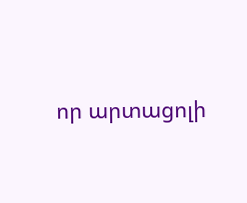որ արտացոլի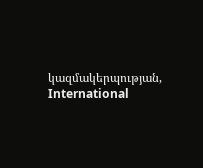կազմակերպության, International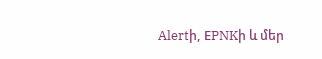Alertի, ЕPNKի և մեր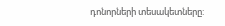դոնորների տեսակետները: